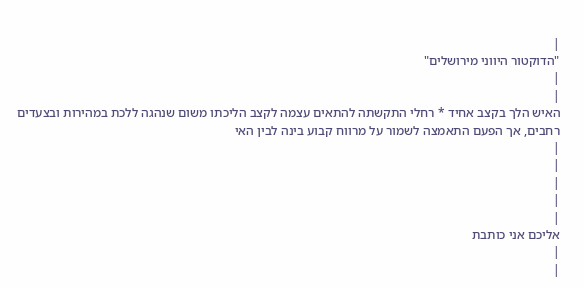|
"הדוקטור היווני מירושלים"
|
|
האיש הלך בקצב אחיד * רחלי התקשתה להתאים עצמה לקצב הליכתו משום שנהגה ללכת במהירות ובצעדים רחבים, אך הפעם התאמצה לשמור על מרווח קבוע בינה לבין האי
|
|
|
|
|
אליכם אני כותבת
|
|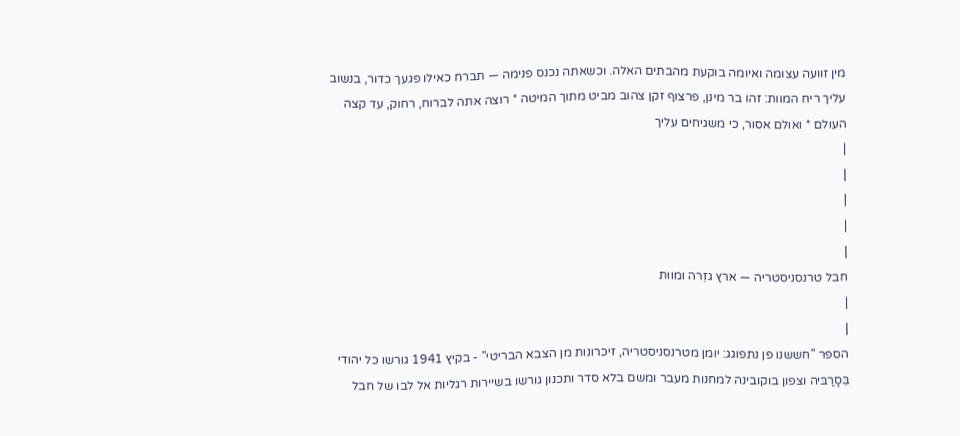מין זוועה עצומה ואיומה בוקעת מהבתים האלה. וכשאתה נכנס פנימה — תברח כאילו פגעך כדור, בנשוב עליך ריח המוות: זהו בר מינן, פרצוף זקן צהוב מביט מתוך המיטה * רוצה אתה לברוח, רחוק, עד קצה העולם * ואולם אסור, כי משגיחים עליך
|
|
|
|
|
חבל טרנסניסטריה — ארץ גזֵרה ומוות
|
|
הספר "חששנו פן נתפוגג: יומן מטרנסניסטריה, זיכרונות מן הצבא הבריטי" - בקיץ 1941 גורשו כל יהודי בֵּסָרַבּיה וצפון בוקובינה למחנות מעבר ומשם בלא סדר ותכנון גורשו בשיירות רגליות אל לבו של חבל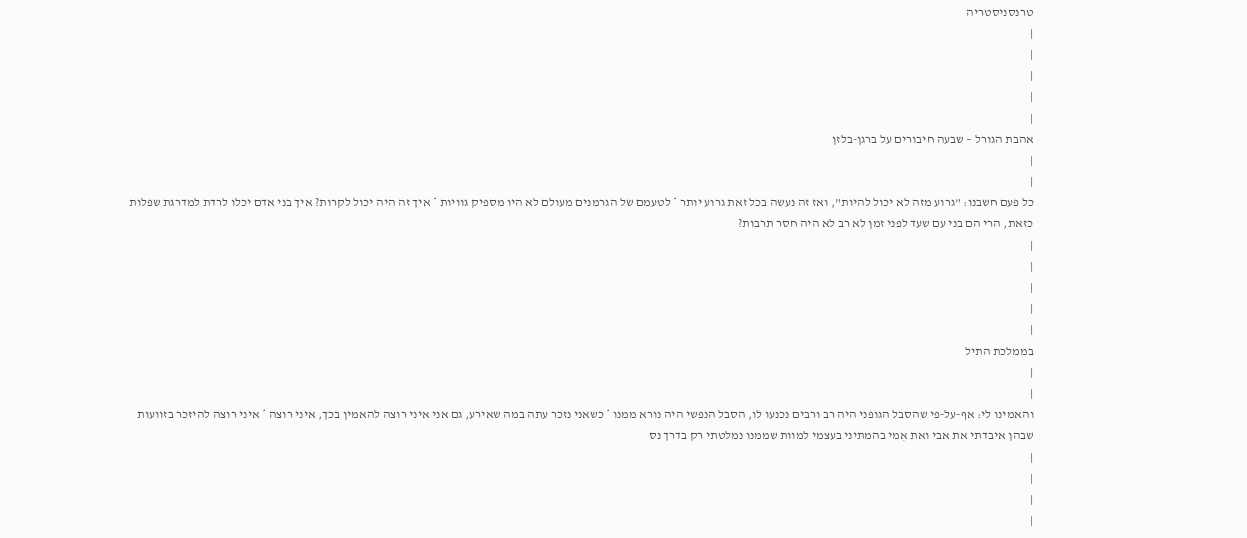טרנסניסטריה
|
|
|
|
|
אהבת הגורל – שבעה חיבורים על ברגן-בלזן
|
|
כל פעם חשבנו: "גרוע מזה לא יכול להיות", ואז זה נעשה בכל זאת גרוע יותר * לטעמם של הגרמנים מעולם לא היו מספיק גוויות * איך זה היה יכול לקרות? איך בני אדם יכלו לרדת למדרגת שפלות כזאת, הרי הם בני עם שעד לפני זמן לא רב לא היה חסר תרבות?
|
|
|
|
|
בממלכת התיל
|
|
והאמינו לי: אף-על-פי שהסבל הגופני היה רב ורבים נכנעו לו, הסבל הנפשי היה נורא ממנו * כשאני נזכר עתה במה שאירע, גם אני איני רוצה להאמין בכך, איני רוצה * איני רוצה להיזכר בזוועות שבהן איבדתי את אבי ואת אִמי בהמתיני בעצמי למוות שממנו נמלטתי רק בדרך נס
|
|
|
|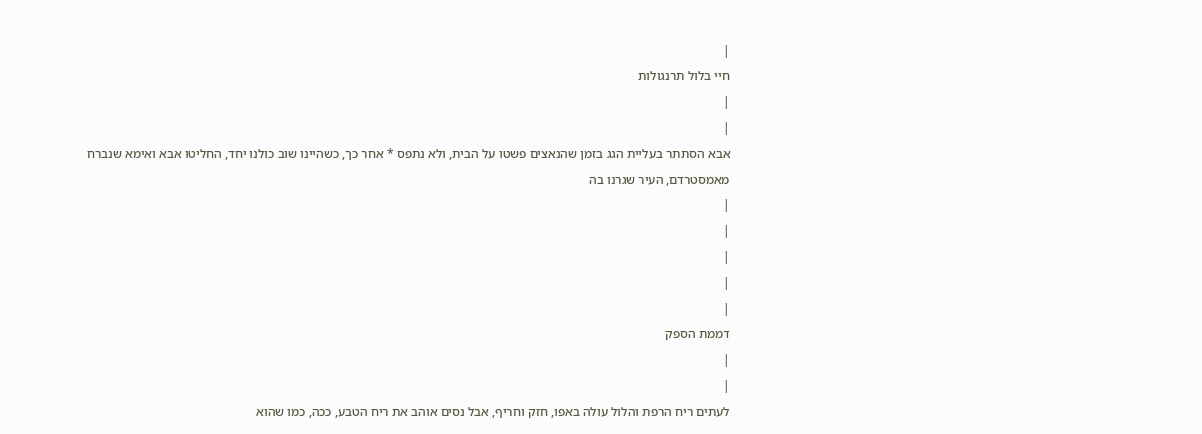|
חיי בלול תרנגולות
|
|
אבא הסתתר בעליית הגג בזמן שהנאצים פשטו על הבית, ולא נתפס * אחר כך, כשהיינו שוב כולנו יחד, החליטו אבא ואימא שנברח מאמסטרדם, העיר שגרנו בה
|
|
|
|
|
דממת הספק
|
|
לעתים ריח הרפת והלול עולה באפו, חזק וחריף, אבל נסים אוהב את ריח הטבע, ככה, כמו שהוא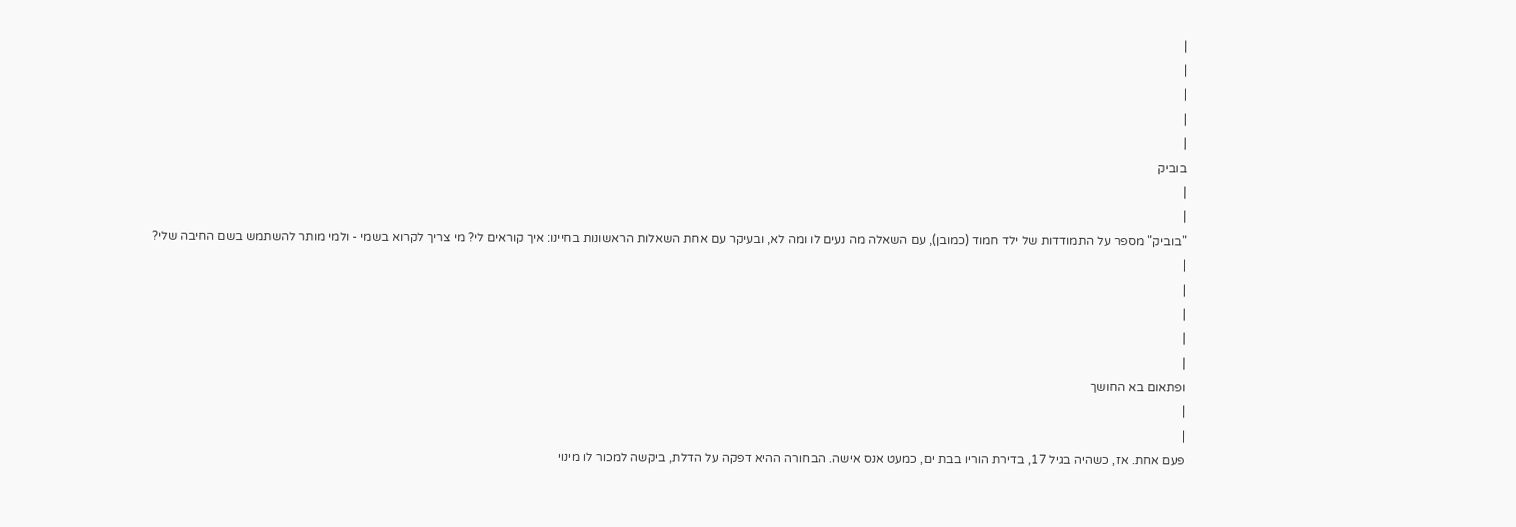|
|
|
|
|
בוביק
|
|
"בוביק" מספר על התמודדות של ילד חמוד (כמובן), עם השאלה מה נעים לו ומה לא, ובעיקר עם אחת השאלות הראשונות בחיינו: איך קוראים לי? מי צריך לקרוא בשמי - ולמי מותר להשתמש בשם החיבה שלי?
|
|
|
|
|
ופתאום בא החושך
|
|
פעם אחת. אז, כשהיה בגיל 17, בדירת הוריו בבת ים, כמעט אנס אישה. הבחורה ההיא דפקה על הדלת, ביקשה למכור לו מינוי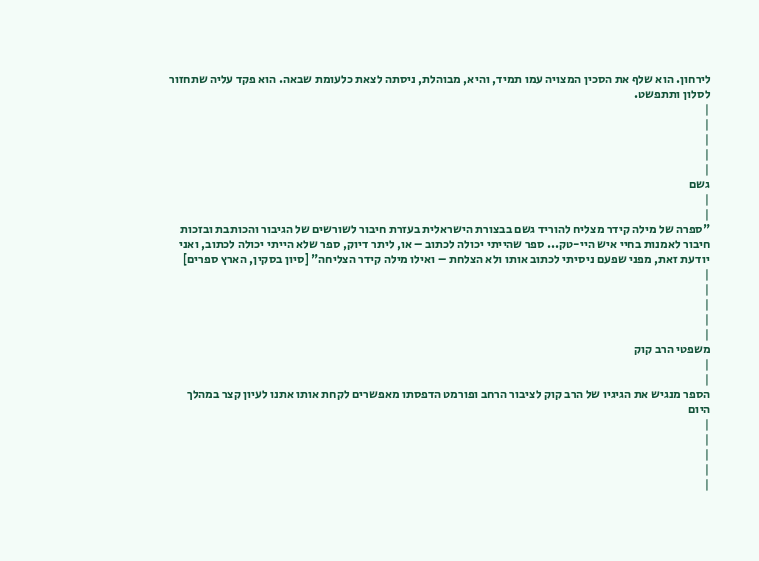לירחון. הוא שלף את הסכין המצויה עמו תמיד, והיא, מבוהלת, ניסתה לצאת כלעומת שבאה. הוא פקד עליה שתחזור לסלון ותתפשט.
|
|
|
|
|
גשם
|
|
"ספרה של מילה קידר מצליח להוריד גשם בבצורת הישראלית בעזרת חיבור לשורשים של הגיבור והכותבת ובזכות חיבור לאמנות בחיי איש היי-טק... ספר שהייתי יכולה לכתוב – או, ליתר דיוק, ספר שלא הייתי יכולה לכתוב, ואני יודעת זאת, מפני שפעם ניסיתי לכתוב אותו ולא הצלחת – ואילו מילה קידר הצליחה" [סיון בסקין, הארץ ספרים]
|
|
|
|
|
משפטי הרב קוק
|
|
הספר מנגיש את הגיגיו של הרב קוק לציבור הרחב ופורמט הדפסתו מאפשרים לקחת אותו אתנו לעיון קצר במהלך היום
|
|
|
|
|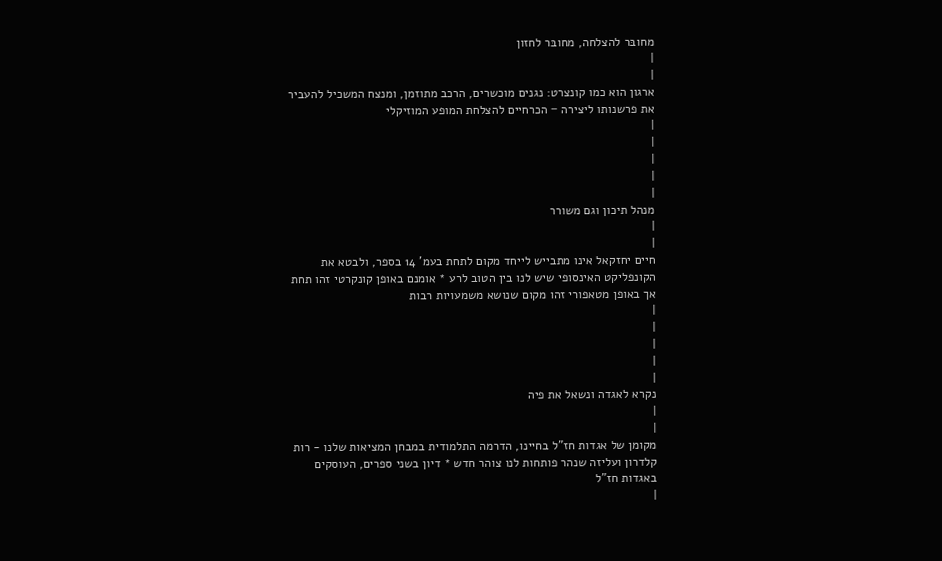מחובּר להצלחה, מחובּר לחזון
|
|
ארגון הוא כמו קונצרט: נגנים מוכשרים, הרכב מתוזמן, ומנצח המשכיל להעביר את פרשנותו ליצירה − הכרחיים להצלחת המופע המוזיקלי
|
|
|
|
|
מנהל תיכון וגם משורר
|
|
חיים יחזקאל אינו מתבייש לייחד מקום לתחת בעמ' 14 בספר, ולבטא את הקונפליקט האינסופי שיש לנו בין הטוב לרע * אומנם באופן קונקרטי זהו תחת אך באופן מטאפורי זהו מקום שנושא משמעויות רבות
|
|
|
|
|
נקרא לאגדה ונשאל את פיה
|
|
מקומן של אגדות חז"ל בחיינו, הדרמה התלמודית במבחן המציאות שלנו - רות קלדרון ועליזה שנהר פותחות לנו צוהר חדש * דיון בשני ספרים, העוסקים באגדות חז"ל
|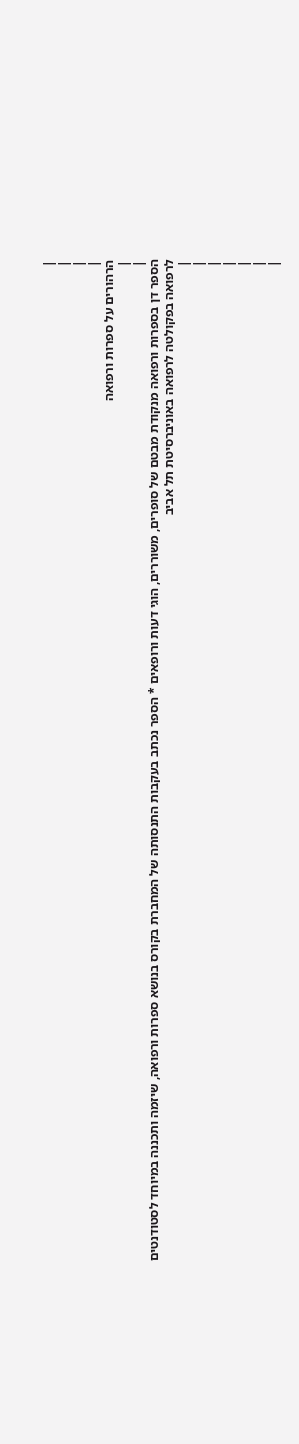|
|
|
|
הרהורים על ספרות ורפואה
|
|
הספר דן בספרות ורפואה מנקודת מבטם של סופרים, משוררים, הוגי דעות ורופאים * הספר נכתב בעקבות התנסותה של המחברת בקורס בנושא ספרות ורפואה, שיזמה ותכננה במיוחד לסטודנטים לרפואה בפקולטה לרפואה באוניברסיטת תל אביב
|
|
|
|
|
|
|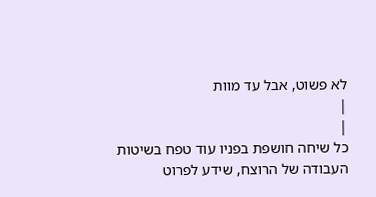לא פשוט, אבל עד מוות
|
|
כל שיחה חושפת בפניו עוד טפח בשיטות העבודה של הרוצח, שידע לפרוט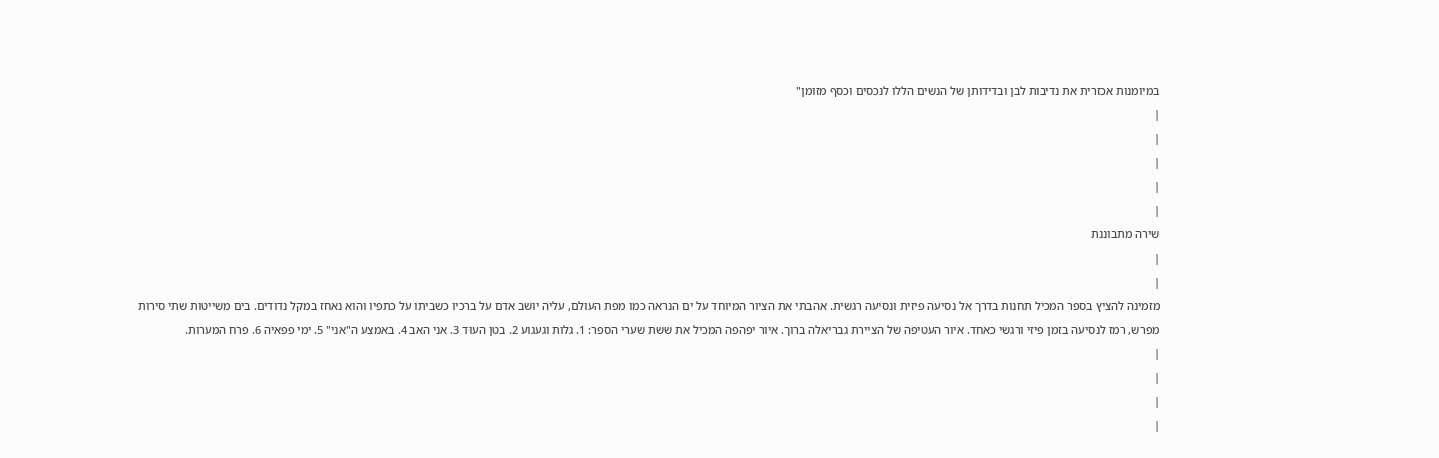במיומנות אכזרית את נדיבות לבן ובדידותן של הנשים הללו לנכסים וכסף מזומן"
|
|
|
|
|
שירה מתבוננת
|
|
מזמינה להציץ בספר המכיל תחנות בדרך אל נסיעה פיזית ונסיעה רגשית. אהבתי את הציור המיוחד על ים הנראה כמו מפת העולם, עליה יושב אדם על ברכיו כשביתו על כתפיו והוא נאחז במקל נדודים. בים משייטות שתי סירות מפרש, רמז לנסיעה בזמן פיזי ורגשי כאחד. איור העטיפה של הציירת גבריאלה ברוך. איור יפהפה המכיל את ששת שערי הספר: 1. גלות וגעגוע 2. בטן העוּד 3. אני האב 4. באמצע ה"אני" 5. ימי פפאיה 6. פרח המערות.
|
|
|
|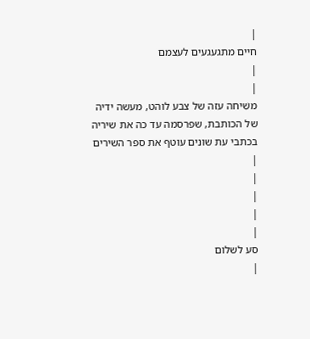|
חיים מתגעגעים לעצמם
|
|
משִׁיחה עזה של צבע לוהט, מעשה ידיה של הכותבת, שפרסמה עד כה את שיריה בכתבי עת שונים עוטף את ספר השירים
|
|
|
|
|
סע לשלום
|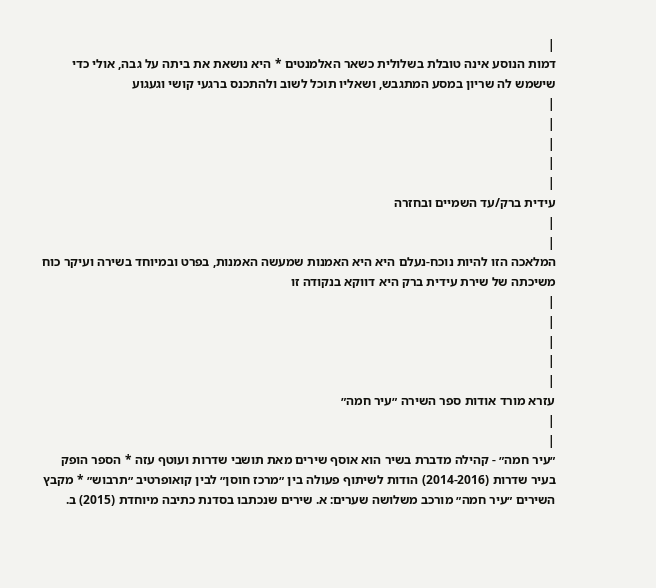|
דמות הנוסע אינה טובלת בשלולית כשאר האלמנטים * היא נושאת את ביתה על גבה, אולי כדי שישמש לה שריון במסע המתגבש, ושאליו תוכל לשוב ולהתכנס ברגעי קושי וגעגוע
|
|
|
|
|
עידית ברק/עד השמיים ובחזרה
|
|
המלאכה הזו להיות נוכח-נעלם היא היא האמנות שמעשה האמנות, בפרט ובמיוחד בשירה ועיקר כוח משיכתה של שירת עידית ברק היא דווקא בנקודה זו
|
|
|
|
|
עזרא מורד אודות ספר השירה ״עיר חמה״
|
|
״עיר חמה״ - קהילה מדברת בשיר הוא אוסף שירים מאת תושבי שדרות ועוטף עזה * הספר הופק בעיר שדרות (2014-2016) הודות לשיתוף פעולה בין ״מרכז חוסן״ לבין קואופרטיב ״תרבוש״ * מקבץ השירים ״עיר חמה״ מורכב משלושה שערים: א. שירים שנכתבו בסדנת כתיבה מיוחדת (2015) ב.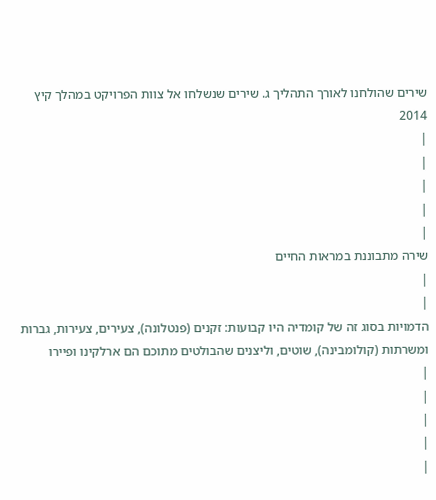שירים שהולחנו לאורך התהליך ג. שירים שנשלחו אל צוות הפרויקט במהלך קיץ 2014
|
|
|
|
|
שירה מתבוננת במראות החיים
|
|
הדמויות בסוג זה של קומדיה היו קבועות: זקנים (פנטלונה), צעירים, צעירות, גברות ומשרתות (קולומבינה), שוטים, וליצנים שהבולטים מתוכם הם ארלקינו ופיירו
|
|
|
|
|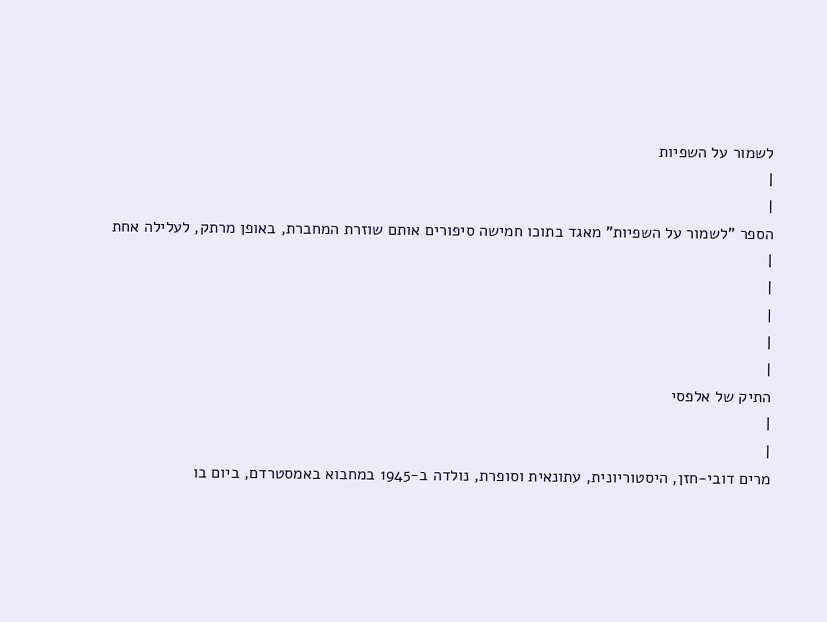לשמור על השפיות
|
|
הספר "לשמור על השפיות" מאגד בתוכו חמישה סיפורים אותם שוזרת המחברת, באופן מרתק, לעלילה אחת
|
|
|
|
|
התיק של אלפסי
|
|
מרים דובי-חזן, היסטוריונית, עתונאית וסופרת, נולדה ב-1945 במחבוא באמסטרדם, ביום בו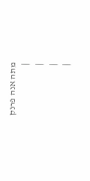מתה אנה פרנק
|
|
|
|